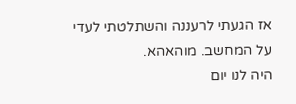אז הגעתי לרעננה והשתלטתי לעדי על המחשב. מוהאהא.
היה לנו יום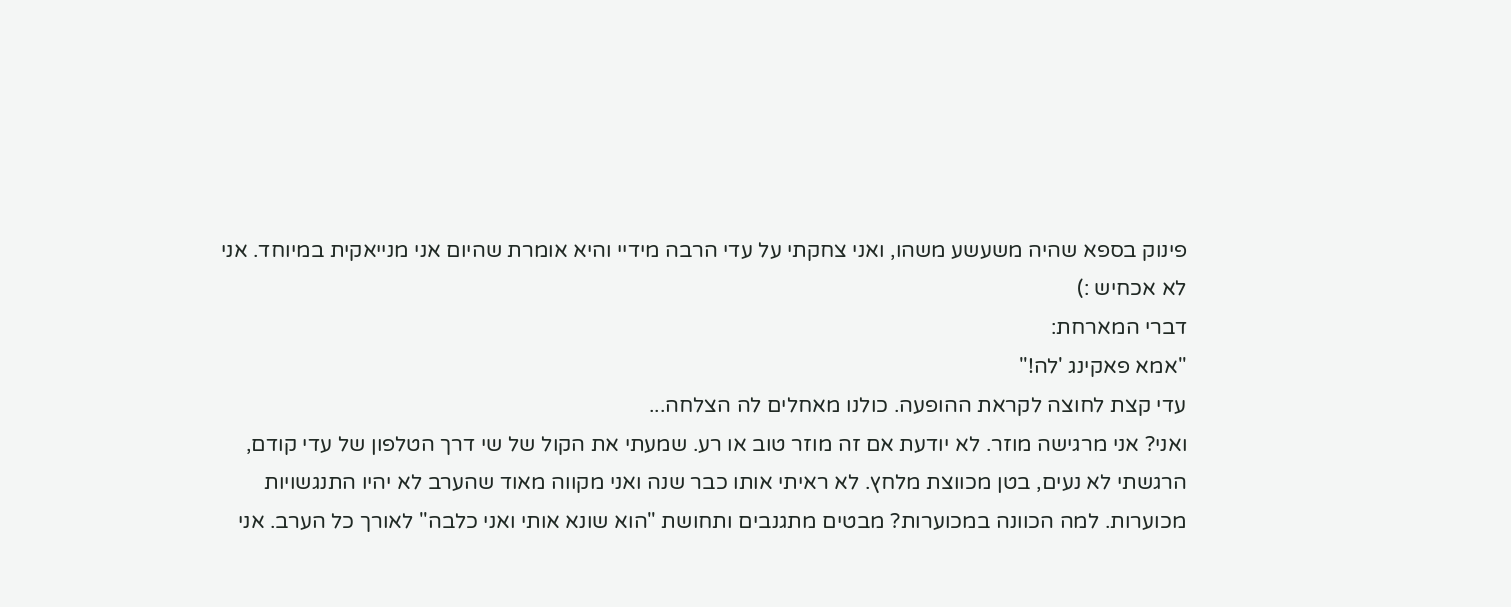פינוק בספא שהיה משעשע משהו, ואני צחקתי על עדי הרבה מידיי והיא אומרת שהיום אני מנייאקית במיוחד. אני לא אכחיש :)
דברי המארחת:
"אמא פאקינג 'לה!"
עדי קצת לחוצה לקראת ההופעה. כולנו מאחלים לה הצלחה...
ואני? אני מרגישה מוזר. לא יודעת אם זה מוזר טוב או רע. שמעתי את הקול של שי דרך הטלפון של עדי קודם, הרגשתי לא נעים, בטן מכווצת מלחץ. לא ראיתי אותו כבר שנה ואני מקווה מאוד שהערב לא יהיו התנגשויות מכוערות. למה הכוונה במכוערות? מבטים מתגנבים ותחושת "הוא שונא אותי ואני כלבה" לאורך כל הערב. אני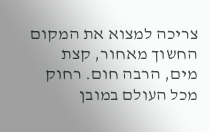צריכה למצוא את המקום החשוך מאחור, קצת מים, הרבה חום. רחוק מכל העולם במובן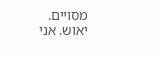מסויים.
יאוש. אני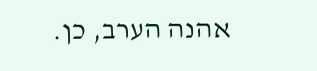אהנה הערב, כן.